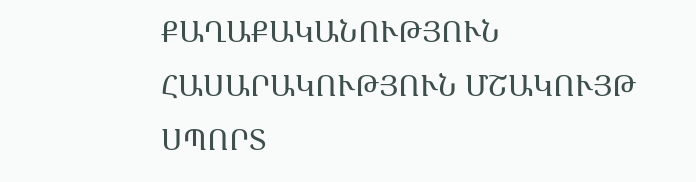ՔԱՂԱՔԱԿԱՆՈՒԹՅՈՒՆ ՀԱՍԱՐԱԿՈՒԹՅՈՒՆ ՄՇԱԿՈՒՅԹ ՍՊՈՐՏ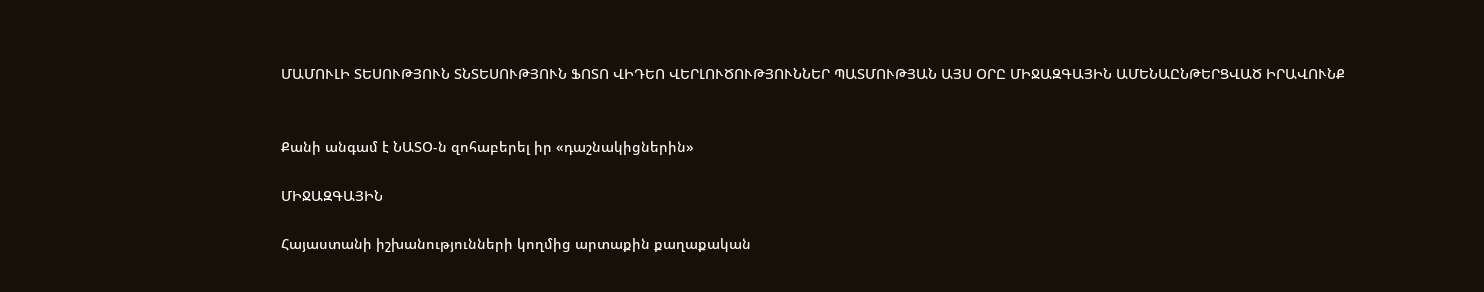ՄԱՄՈՒԼԻ ՏԵՍՈՒԹՅՈՒՆ ՏՆՏԵՍՈՒԹՅՈՒՆ ՖՈՏՈ ՎԻԴԵՈ ՎԵՐԼՈՒԾՈՒԹՅՈՒՆՆԵՐ ՊԱՏՄՈՒԹՅԱՆ ԱՅՍ ՕՐԸ ՄԻՋԱԶԳԱՅԻՆ ԱՄԵՆԱԸՆԹԵՐՑՎԱԾ ԻՐԱՎՈՒՆՔ


Քանի անգամ է ՆԱՏՕ-ն զոհաբերել իր «դաշնակիցներին»

ՄԻՋԱԶԳԱՅԻՆ

Հայաստանի իշխանությունների կողմից արտաքին քաղաքական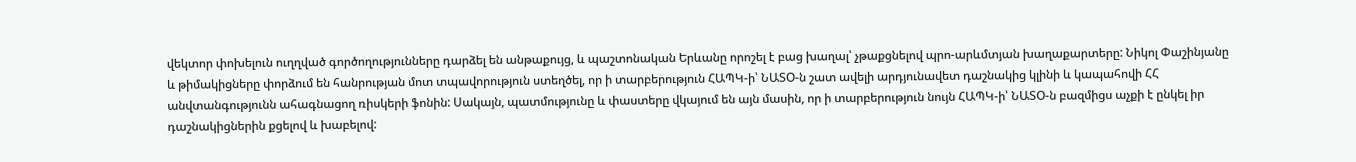վեկտոր փոխելուն ուղղված գործողությունները դարձել են անթաքույց, և պաշտոնական Երևանը որոշել է բաց խաղալ՝ չթաքցնելով պրո-արևմտյան խաղաքարտերը: Նիկոլ Փաշինյանը և թիմակիցները փորձում են հանրության մոտ տպավորություն ստեղծել, որ ի տարբերություն ՀԱՊԿ-ի՝ ՆԱՏՕ-ն շատ ավելի արդյունավետ դաշնակից կլինի և կապահովի ՀՀ անվտանգությունն ահագնացող ռիսկերի ֆոնին: Սակայն, պատմությունը և փաստերը վկայում են այն մասին, որ ի տարբերություն նույն ՀԱՊԿ-ի՝ ՆԱՏՕ-ն բազմիցս աչքի է ընկել իր դաշնակիցներին քցելով և խաբելով: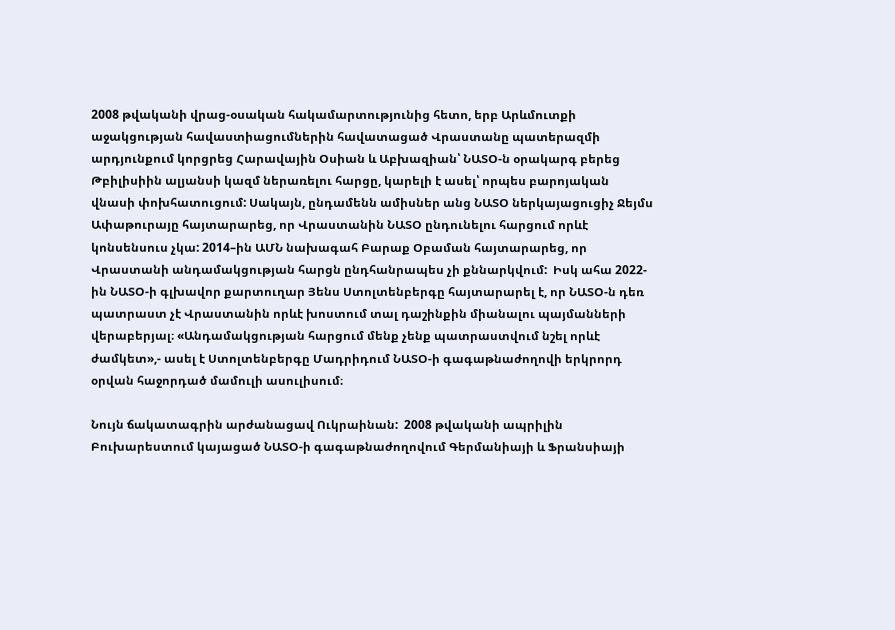2008 թվականի վրաց-օսական հակամարտությունից հետո, երբ Արևմուտքի աջակցության հավաստիացումներին հավատացած Վրաստանը պատերազմի արդյունքում կորցրեց Հարավային Օսիան և Աբխազիան՝ ՆԱՏՕ-ն օրակարգ բերեց Թբիլիսիին ալյանսի կազմ ներառելու հարցը, կարելի է ասել՝ որպես բարոյական վնասի փոխհատուցում: Սակայն, ընդամենն ամիսներ անց ՆԱՏՕ ներկայացուցիչ Ջեյմս Ափաթուրայը հայտարարեց, որ Վրաստանին ՆԱՏՕ ընդունելու հարցում որևէ կոնսենսուս չկա: 2014–ին ԱՄՆ նախագահ Բարաք Օբաման հայտարարեց, որ Վրաստանի անդամակցության հարցն ընդհանրապես չի քննարկվում:  Իսկ ահա 2022-ին ՆԱՏՕ-ի գլխավոր քարտուղար Յենս Ստոլտենբերգը հայտարարել է, որ ՆԱՏՕ-ն դեռ պատրաստ չէ Վրաստանին որևէ խոստում տալ դաշինքին միանալու պայմանների վերաբերյալ։ «Անդամակցության հարցում մենք չենք պատրաստվում նշել որևէ ժամկետ»,- ասել է Ստոլտենբերգը Մադրիդում ՆԱՏՕ-ի գագաթնաժողովի երկրորդ օրվան հաջորդած մամուլի ասուլիսում։

Նույն ճակատագրին արժանացավ Ուկրաինան:  2008 թվականի ապրիլին Բուխարեստում կայացած ՆԱՏՕ-ի գագաթնաժողովում Գերմանիայի և Ֆրանսիայի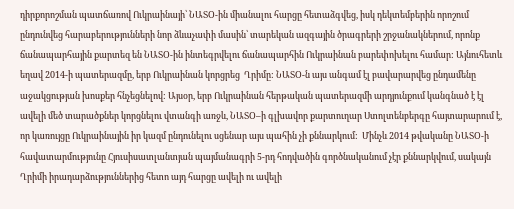դիրքորոշման պատճառով Ուկրաինայի՝ ՆԱՏՕ-ին միանալու հարցը հետաձգվեց, իսկ դեկտեմբերին որոշում ընդունվեց հարաբերությունների նոր ձևաչափի մասին՝ տարեկան ազգային ծրագրերի շրջանակներում, որոնք ճանապարհային քարտեզ են ՆԱՏՕ-ին ինտեգրվելու ճանապարհին Ուկրաինան բարեփոխելու համար: Այնուհետև եղավ 2014-ի պատերազմը, երբ Ուկրաինան կորցրեց  Ղրիմը: ՆԱՏՕ-ն այս անգամ էլ բավարարվեց ընդամենը աջակցության խոսքեր հնչեցնելով: Այսօր, երբ Ուկրաինան հերթական պատերազմի արդյունքում կանգնած է էլ ավելի մեծ տարածքներ կորցնելու վտանգի առջև, ՆԱՏՕ–ի գլխավոր քարտուղար Ստոլտենբերգը հայտարարում է, որ կառույցը Ուկրաինային իր կազմ ընդունելու սցենար այս պահին չի քննարկում:  Մինչև 2014 թվականը ՆԱՏՕ-ի հավատարմությունը Հյուսիսատլանտյան պայմանագրի 5-րդ հոդվածին գործնականում չէր քննարկվում, սակայն Ղրիմի իրադարձություններից հետո այդ հարցը ավելի ու ավելի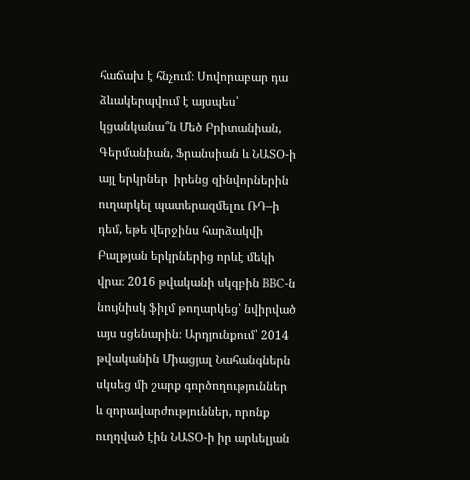հաճախ է հնչում։ Սովորաբար դա ձևակերպվում է այսպես՝ կցանկանա՞ն Մեծ Բրիտանիան, Գերմանիան, Ֆրանսիան և ՆԱՏՕ-ի այլ երկրներ  իրենց զինվորներին ուղարկել պատերազմելու ՌԴ–ի դեմ, եթե վերջինս հարձակվի Բալթյան երկրներից որևէ մեկի վրա։ 2016 թվականի սկզբին BBC-ն նույնիսկ ֆիլմ թողարկեց՝ նվիրված այս սցենարին։ Արդյունքում՝ 2014 թվականին Միացյալ Նահանգներն սկսեց մի շարք գործողություններ և զորավարժություններ, որոնք ուղղված էին ՆԱՏՕ-ի իր արևելյան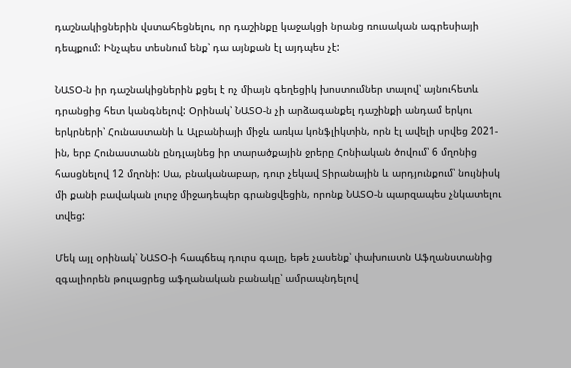դաշնակիցներին վստահեցնելու, որ դաշինքը կաջակցի նրանց ռուսական ագրեսիայի դեպքում: Ինչպես տեսնում ենք՝ դա այնքան էլ այդպես չէ:

ՆԱՏՕ-ն իր դաշնակիցներին քցել է ոչ միայն գեղեցիկ խոստումներ տալով՝ այնուհետև դրանցից հետ կանգնելով: Օրինակ՝ ՆԱՏՕ-ն չի արձագանքել դաշինքի անդամ երկու երկրների՝ Հունաստանի և Ալբանիայի միջև առկա կոնֆլիկտին, որն էլ ավելի սրվեց 2021-ին, երբ Հունաստանն ընդլայնեց իր տարածքային ջրերը Հոնիական ծովում՝ 6 մղոնից հասցնելով 12 մղոնի: Սա, բնականաբար, դուր չեկավ Տիրանային և արդյունքում՝ նույնիսկ մի քանի բավական լուրջ միջադեպեր գրանցվեցին, որոնք ՆԱՏՕ-ն պարզապես չնկատելու տվեց:

Մեկ այլ օրինակ՝ ՆԱՏՕ-ի հապճեպ դուրս գալը, եթե չասենք՝ փախուստն Աֆղանստանից զգալիորեն թուլացրեց աֆղանական բանակը՝ ամրապնդելով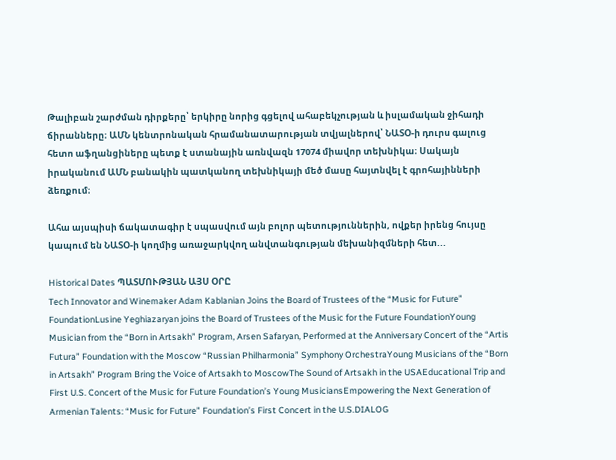Թալիբան շարժման դիրքերը՝ երկիրը նորից գցելով ահաբեկչության և իսլամական ջիհադի ճիրանները։ ԱՄՆ կենտրոնական հրամանատարության տվյալներով՝ ՆԱՏՕ-ի դուրս գալուց հետո աֆղանցիները պետք է ստանային առնվազն 17074 միավոր տեխնիկա։ Սակայն իրականում ԱՄՆ բանակին պատկանող տեխնիկայի մեծ մասը հայտնվել է գրոհայինների ձեռքում։

Ահա այսպիսի ճակատագիր է սպասվում այն բոլոր պետություններին, ովքեր իրենց հույսը կապում են ՆԱՏՕ-ի կողմից առաջարկվող անվտանգության մեխանիզմների հետ...

Historical Dates ՊԱՏՄՈՒԹՅԱՆ ԱՅՍ ՕՐԸ
Tech Innovator and Winemaker Adam Kablanian Joins the Board of Trustees of the “Music for Future” FoundationLusine Yeghiazaryan joins the Board of Trustees of the Music for the Future FoundationYoung Musician from the “Born in Artsakh” Program, Arsen Safaryan, Performed at the Anniversary Concert of the “Artis Futura” Foundation with the Moscow “Russian Philharmonia” Symphony OrchestraYoung Musicians of the “Born in Artsakh” Program Bring the Voice of Artsakh to MoscowThe Sound of Artsakh in the USAEducational Trip and First U.S. Concert of the Music for Future Foundation’s Young MusiciansEmpowering the Next Generation of Armenian Talents: “Music for Future” Foundation’s First Concert in the U.S.DIALOG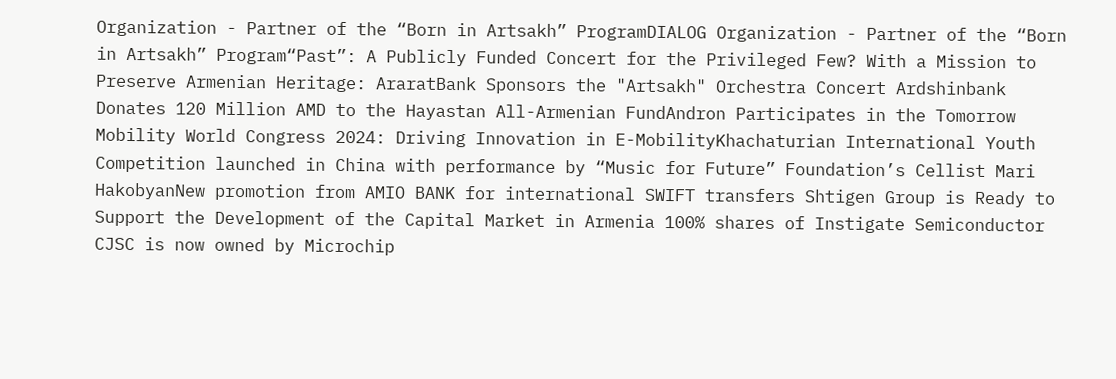Organization - Partner of the “Born in Artsakh” ProgramDIALOG Organization - Partner of the “Born in Artsakh” Program“Past”: A Publicly Funded Concert for the Privileged Few? With a Mission to Preserve Armenian Heritage: AraratBank Sponsors the "Artsakh" Orchestra Concert Ardshinbank Donates 120 Million AMD to the Hayastan All-Armenian FundAndron Participates in the Tomorrow Mobility World Congress 2024: Driving Innovation in E-MobilityKhachaturian International Youth Competition launched in China with performance by “Music for Future” Foundation’s Cellist Mari HakobyanNew promotion from AMIO BANK for international SWIFT transfers Shtigen Group is Ready to Support the Development of the Capital Market in Armenia 100% shares of Instigate Semiconductor CJSC is now owned by Microchip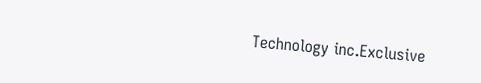Technology inc.Exclusive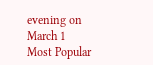evening on March 1
Most Popular